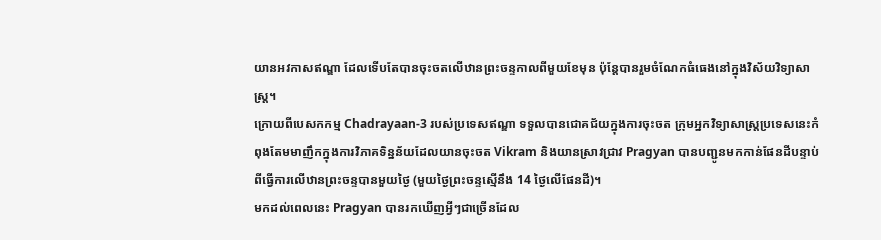យានអវកាសឥណ្ឌា ដែលទើបតែបានចុះចតលើឋានព្រះចន្ទកាលពីមួយខែមុន ប៉ុន្តែបានរួមចំណែកធំធេងនៅក្នុងវិស័យវិទ្យាសាស្ត្រ។
ក្រោយពីបេសកកម្ម Chadrayaan-3 របស់ប្រទេសឥណ្ឌា ទទួលបានជោគជ័យក្នុងការចុះចត ក្រុមអ្នកវិទ្យាសាស្ត្រប្រទេសនេះកំពុងតែមមាញឹកក្នុងការវិភាគទិន្នន័យដែលយានចុះចត Vikram និងយានស្រាវជ្រាវ Pragyan បានបញ្ជូនមកកាន់ផែនដីបន្ទាប់ពីធ្វើការលើឋានព្រះចន្ទបានមួយថ្ងៃ (មួយថ្ងៃព្រះចន្ទស្មើនឹង 14 ថ្ងៃលើផែនដី)។
មកដល់ពេលនេះ Pragyan បានរកឃើញអ្វីៗជាច្រើនដែល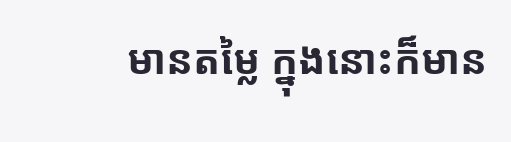មានតម្លៃ ក្នុងនោះក៏មាន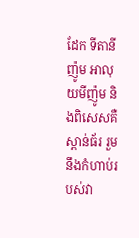ដែក ទីតានីញ៉ូម អាលុយមីញ៉ូម និងពិសេសគឺ ស្ពាន់ធ័រ រួមនឹងកំហាប់របស់វា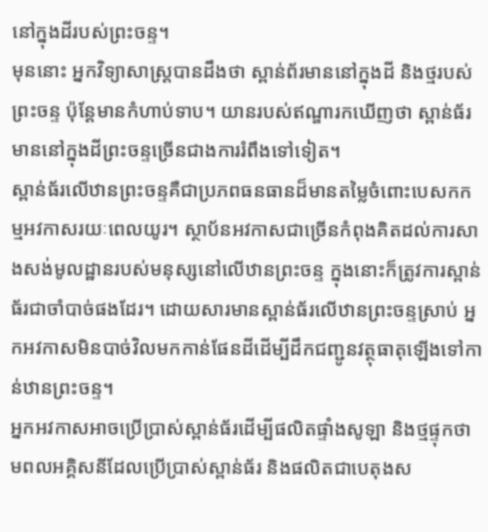នៅក្នុងដីរបស់ព្រះចន្ទ។
មុននោះ អ្នកវិទ្យាសាស្ត្របានដឹងថា ស្ពាន់ព័រមាននៅក្នុងដី និងថ្មរបស់ព្រះចន្ទ ប៉ុន្តែមានកំហាប់ទាប។ យានរបស់ឥណ្ឌារកឃើញថា ស្ពាន់ធ័រមាននៅក្នុងដីព្រះចន្ទច្រើនជាងការរំពឹងទៅទៀត។
ស្ពាន់ធ័រលើឋានព្រះចន្ទគឺជាប្រភពធនធានដ៏មានតម្លៃចំពោះបេសកកម្មអវកាសរយៈពេលយូរ។ ស្ថាប័នអវកាសជាច្រើនកំពុងគិតដល់ការសាងសង់មូលដ្ឋានរបស់មនុស្សនៅលើឋានព្រះចន្ទ ក្នុងនោះក៏ត្រូវការស្ពាន់ធ័រជាចាំបាច់ផងដែរ។ ដោយសារមានស្ពាន់ធ័រលើឋានព្រះចន្ទស្រាប់ អ្នកអវកាសមិនបាច់វិលមកកាន់ផែនដីដើម្បីដឹកជញ្ជូនវត្ថុធាតុឡើងទៅកាន់ឋានព្រះចន្ទ។
អ្នកអវកាសអាចប្រើប្រាស់ស្ពាន់ធ័រដើម្បីផលិតផ្ទាំងសូឡា និងថ្មផ្ទុកថាមពលអគ្គិសនីដែលប្រើប្រាស់ស្ពាន់ធ័រ និងផលិតជាបេតុងស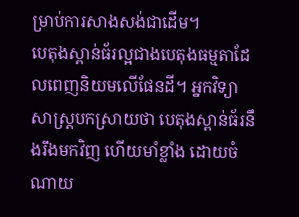ម្រាប់ការសាងសង់ជាដើម។
បេតុងស្ពាន់ធ័រល្អជាងបេតុងធម្មតាដែលពេញនិយមលើផែនដី។ អ្នកវិទ្យាសាស្ត្របកស្រាយថា បេតុងស្ពាន់ធ័រនឹងរឹងមកវិញ ហើយមាំខ្លាំង ដោយចំណាយ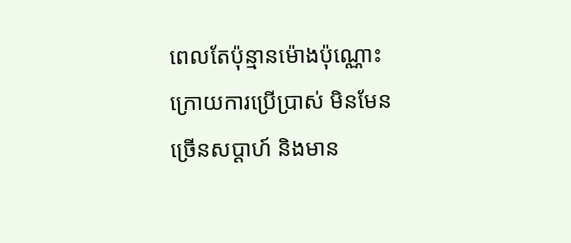ពេលតែប៉ុន្មានម៉ោងប៉ុណ្ណោះក្រោយការប្រើប្រាស់ មិនមែនច្រើនសប្ដាហ៍ និងមាន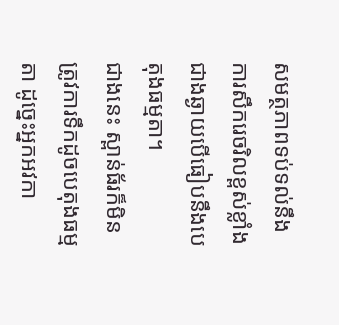សមត្ថភាពទប់ទល់នឹងការសឹករេចរិលខ្ពស់ខ្លាំងជាងឆ្ងាយបើធៀបនឹងបេតុងធម្មតា។
ជាងនេះ ស្ពាន់ធ័រក៏មិនត្រូវការទឹកដូចបេតុងធម្មតា ដូច្នេះអ្នកអវកា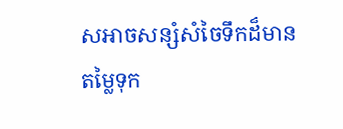សអាចសន្សំសំចៃទឹកដ៏មានតម្លៃទុក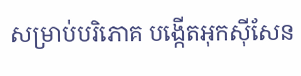សម្រាប់បរិភោគ បង្កើតអុកស៊ីសែន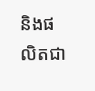និងផលិតជា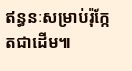ឥន្ធនៈសម្រាប់រ៉ុក្កែតជាដើម៕